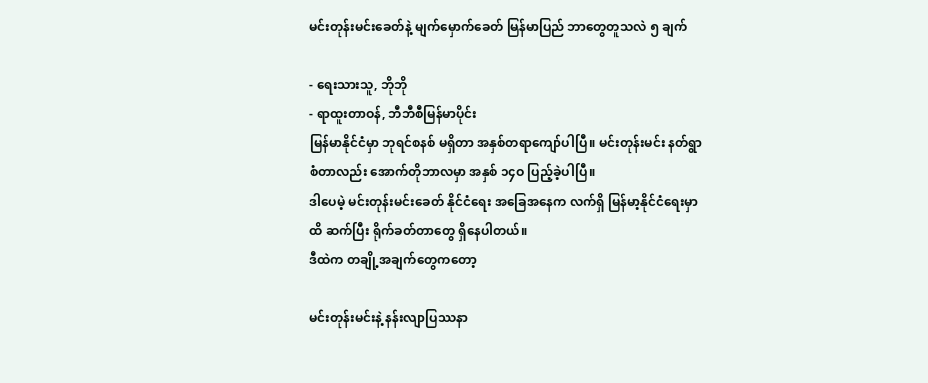မင်းတုန်းမင်းခေတ်နဲ့ မျက်မှောက်ခေတ် မြန်မာပြည် ဘာတွေတူသလဲ ၅ ချက်

- ရေးသားသူ, ဘိုဘို
- ရာထူးတာဝန်, ဘီဘီစီမြန်မာပိုင်း
မြန်မာနိုင်ငံမှာ ဘုရင်စနစ် မရှိတာ အနှစ်တရာကျော်ပါပြီ။ မင်းတုန်းမင်း နတ်ရွာစံတာလည်း အောက်တိုဘာလမှာ အနှစ် ၁၄ဝ ပြည့်ခဲ့ပါပြီ။
ဒါပေမဲ့ မင်းတုန်းမင်းခေတ် နိုင်ငံရေး အခြေအနေက လက်ရှိ မြန်မာ့နိုင်ငံရေးမှာထိ ဆက်ပြီး ရိုက်ခတ်တာတွေ ရှိနေပါတယ်။
ဒီထဲက တချို့အချက်တွေကတော့

မင်းတုန်းမင်းနဲ့ နန်းလျာပြဿနာ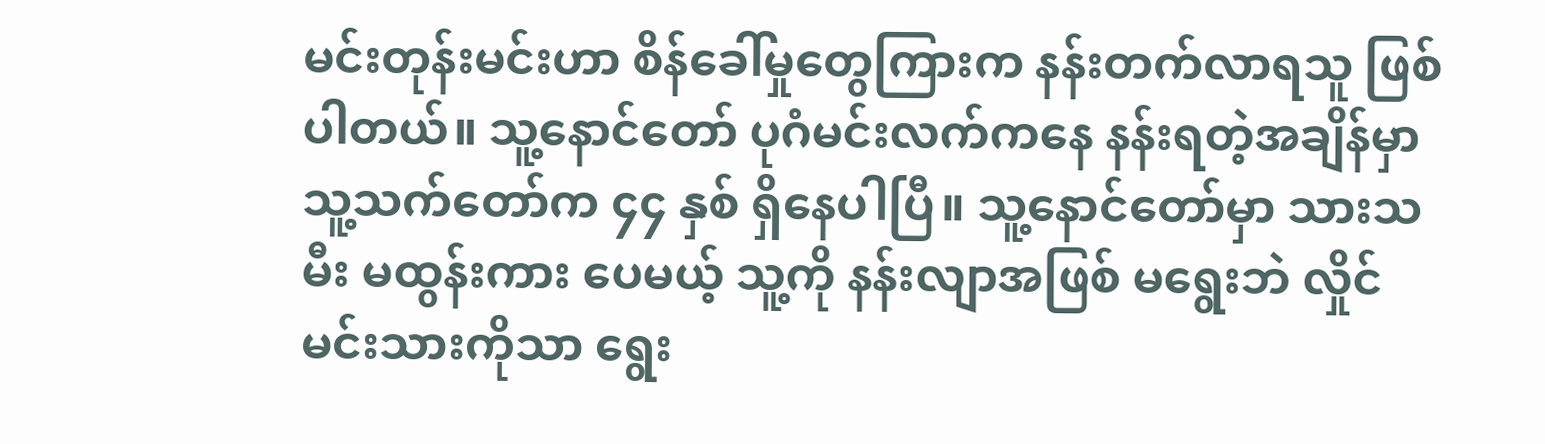မင်းတုန်းမင်းဟာ စိန်ခေါ်မှုတွေကြားက နန်းတက်လာရသူ ဖြစ်ပါတယ်။ သူ့နောင်တော် ပုဂံမင်းလက်ကနေ နန်းရတဲ့အချိန်မှာ သူ့သက်တော်က ၄၄ နှစ် ရှိနေပါပြီ။ သူ့နောင်တော်မှာ သားသမီး မထွန်းကား ပေမယ့် သူ့ကို နန်းလျာအဖြစ် မရွေးဘဲ လှိုင်မင်းသားကိုသာ ရွေး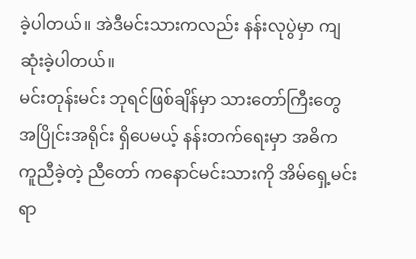ခဲ့ပါတယ်။ အဲဒီမင်းသားကလည်း နန်းလုပွဲမှာ ကျဆုံးခဲ့ပါတယ်။
မင်းတုန်းမင်း ဘုရင်ဖြစ်ချိန်မှာ သားတော်ကြီးတွေ အပြိုင်းအရိုင်း ရှိပေမယ့် နန်းတက်ရေးမှာ အဓိက ကူညီခဲ့တဲ့ ညီတော် ကနောင်မင်းသားကို အိမ်ရှေ့မင်း ရာ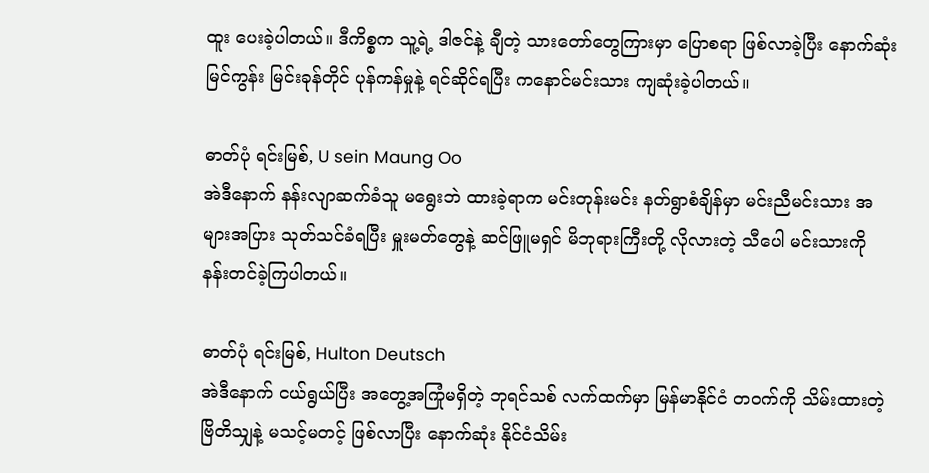ထူး ပေးခဲ့ပါတယ်။ ဒီကိစ္စက သူ့ရဲ့ ဒါဇင်နဲ့ ချီတဲ့ သားတော်တွေကြားမှာ ပြောစရာ ဖြစ်လာခဲ့ပြီး နောက်ဆုံး မြင်ကွန်း မြင်းခုန်တိုင် ပုန်ကန်မှုနဲ့ ရင်ဆိုင်ရပြီး ကနောင်မင်းသား ကျဆုံးခဲ့ပါတယ်။

ဓာတ်ပုံ ရင်းမြစ်, U sein Maung Oo
အဲဒီနောက် နန်းလျာဆက်ခံသူ မရွေးဘဲ ထားခဲ့ရာက မင်းတုန်းမင်း နတ်ရွာစံချိန်မှာ မင်းညီမင်းသား အများအပြား သုတ်သင်ခံရပြီး မှူးမတ်တွေနဲ့ ဆင်ဖြူမရှင် မိဘုရားကြီးတို့ လိုလားတဲ့ သီပေါ မင်းသားကို နန်းတင်ခဲ့ကြပါတယ်။

ဓာတ်ပုံ ရင်းမြစ်, Hulton Deutsch
အဲဒီနောက် ငယ်ရွယ်ပြီး အတွေ့အကြုံမရှိတဲ့ ဘုရင်သစ် လက်ထက်မှာ မြန်မာနိုင်ငံ တဝက်ကို သိမ်းထားတဲ့ ဗြိတိသျှနဲ့ မသင့်မတင့် ဖြစ်လာပြီး နောက်ဆုံး နိုင်ငံသိမ်း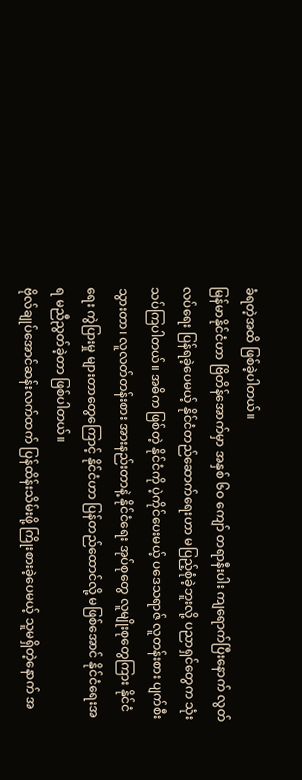ခံရတဲ့အထိ ဖြစ်ခဲ့ပါတယ်။
မြန်မာနိုင်ငံဟာ ဗြိတိန်အောက်မှာ အနှစ် ၆ဝ ကျော် တရာနီးပါး ကျရောက်ပြီးနောက် လွတ်လပ်ရေး ပြန်ရခဲ့ပေမယ့် နိုင်ငံတည်ဆောက်ရေးဟာ မပြည့်စုံခဲ့ဘူးလို့ ပညာရှင်တွေက သုံးသပ်ကြပါတယ်။ အဓိက ဖြစ်တဲ့ နိုင်ငံကို ပဲ့ကိုင်ပေးမယ့် ပဒေသရာဇ် လူတန်းစား ပျက်စီးသွားတာ၊ လူလတ်တန်းစား အားနည်းတာနဲ့ နိုင်ငံရေး အုပ်စုတွေ လူမျိုးစုတွေကြား နိုင်ငံရေး ကွဲပြားမှု များတာတွေကြောင့် နိုင်ငံဟာ ပြန်တည်ထောင်လို့ မဖြစ်အောင် နိုင်ငံရေးအရ မညီညွတ်ခဲ့တာ ဖြစ်ပါတယ်။
ဗိုလ်ချုပ်အောင်ဆန်းလက်ထက် ပြန်ထိန်းသိမ်းဖို့ ကြိုးစားခဲ့ပေမယ့် သူမရှိတဲ့နောက် အ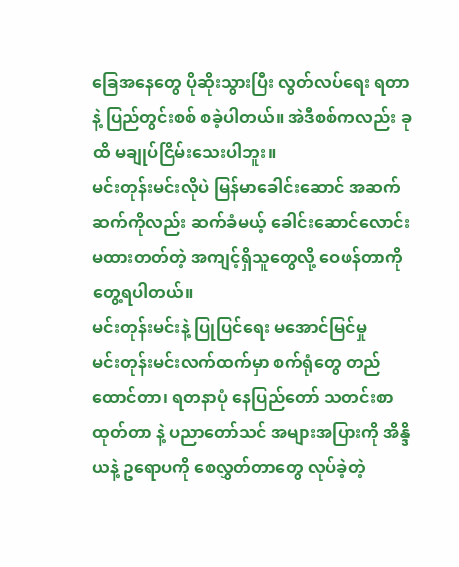ခြေအနေတွေ ပိုဆိုးသွားပြီး လွတ်လပ်ရေး ရတာနဲ့ ပြည်တွင်းစစ် စခဲ့ပါတယ်။ အဲဒီစစ်ကလည်း ခုထိ မချုပ်ငြိမ်းသေးပါဘူး။
မင်းတုန်းမင်းလိုပဲ မြန်မာခေါင်းဆောင် အဆက်ဆက်ကိုလည်း ဆက်ခံမယ့် ခေါင်းဆောင်လောင်း မထားတတ်တဲ့ အကျင့်ရှိသူတွေလို့ ဝေဖန်တာကို တွေ့ရပါတယ်။
မင်းတုန်းမင်းနဲ့ ပြုပြင်ရေး မအောင်မြင်မှု
မင်းတုန်းမင်းလက်ထက်မှာ စက်ရုံတွေ တည်ထောင်တာ၊ ရတနာပုံ နေပြည်တော် သတင်းစာ ထုတ်တာ နဲ့ ပညာတော်သင် အများအပြားကို အိန္ဒိယနဲ့ ဥရောပကို စေလွှတ်တာတွေ လုပ်ခဲ့တဲ့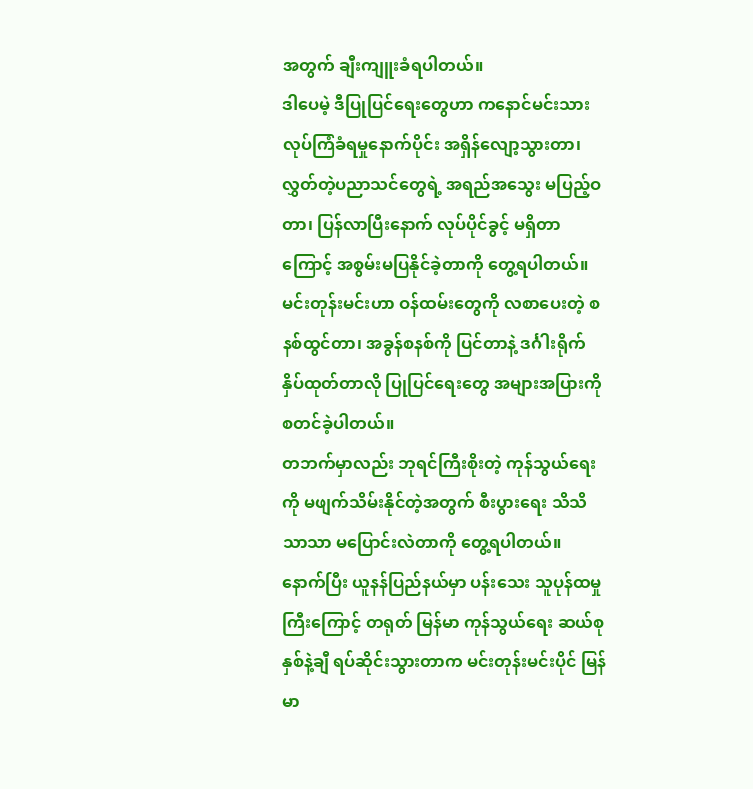အတွက် ချီးကျူးခံရပါတယ်။
ဒါပေမဲ့ ဒီပြုပြင်ရေးတွေဟာ ကနောင်မင်းသား လုပ်ကြံခံရမှုနောက်ပိုင်း အရှိန်လျော့သွားတာ၊ လွှတ်တဲ့ပညာသင်တွေရဲ့ အရည်အသွေး မပြည့်ဝတာ၊ ပြန်လာပြီးနောက် လုပ်ပိုင်ခွင့် မရှိတာကြောင့် အစွမ်းမပြနိုင်ခဲ့တာကို တွေ့ရပါတယ်။
မင်းတုန်းမင်းဟာ ဝန်ထမ်းတွေကို လစာပေးတဲ့ စနစ်ထွင်တာ၊ အခွန်စနစ်ကို ပြင်တာနဲ့ ဒင်္ဂါးရိုက်နှိပ်ထုတ်တာလို ပြုပြင်ရေးတွေ အများအပြားကို စတင်ခဲ့ပါတယ်။
တဘက်မှာလည်း ဘုရင်ကြီးစိုးတဲ့ ကုန်သွယ်ရေးကို မဖျက်သိမ်းနိုင်တဲ့အတွက် စီးပွားရေး သိသိသာသာ မပြောင်းလဲတာကို တွေ့ရပါတယ်။
နောက်ပြီး ယူနန်ပြည်နယ်မှာ ပန်းသေး သူပုန်ထမှုကြီးကြောင့် တရုတ် မြန်မာ ကုန်သွယ်ရေး ဆယ်စုနှစ်နဲ့ချီ ရပ်ဆိုင်းသွားတာက မင်းတုန်းမင်းပိုင် မြန်မာ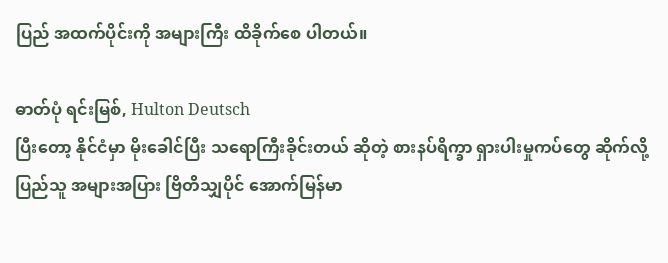ပြည် အထက်ပိုင်းကို အများကြီး ထိခိုက်စေ ပါတယ်။

ဓာတ်ပုံ ရင်းမြစ်, Hulton Deutsch
ပြီးတော့ နိုင်ငံမှာ မိုးခေါင်ပြီး သရောကြီးခိုင်းတယ် ဆိုတဲ့ စားနပ်ရိက္ခာ ရှားပါးမှုကပ်တွေ ဆိုက်လို့ ပြည်သူ အများအပြား ဗြိတိသျှပိုင် အောက်မြန်မာ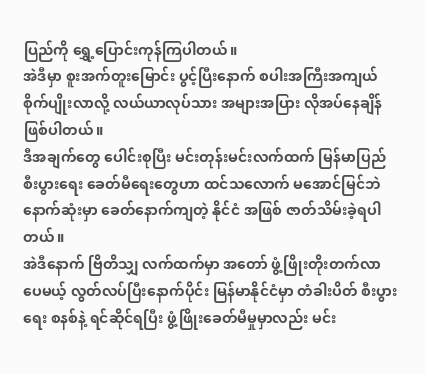ပြည်ကို ရွှေ့ပြောင်းကုန်ကြပါတယ်။
အဲဒီမှာ စူးအက်တူးမြောင်း ပွင့်ပြီးနောက် စပါးအကြီးအကျယ် စိုက်ပျိုးလာလို့ လယ်ယာလုပ်သား အများအပြား လိုအပ်နေချိန် ဖြစ်ပါတယ်။
ဒီအချက်တွေ ပေါင်းစုပြီး မင်းတုန်းမင်းလက်ထက် မြန်မာပြည် စီးပွားရေး ခေတ်မီရေးတွေဟာ ထင်သလောက် မအောင်မြင်ဘဲ နောက်ဆုံးမှာ ခေတ်နောက်ကျတဲ့ နိုင်ငံ အဖြစ် ဇာတ်သိမ်းခဲ့ရပါတယ်။
အဲဒီနောက် ဗြိတိသျှ လက်ထက်မှာ အတော် ဖွံ့ဖြိုးတိုးတက်လာပေမယ့် လွတ်လပ်ပြီးနောက်ပိုင်း မြန်မာနိုင်ငံမှာ တံခါးပိတ် စီးပွားရေး စနစ်နဲ့ ရင်ဆိုင်ရပြီး ဖွံ့ဖြိုးခေတ်မီမှုမှာလည်း မင်း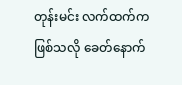တုန်းမင်း လက်ထက်က ဖြစ်သလို ခေတ်နောက်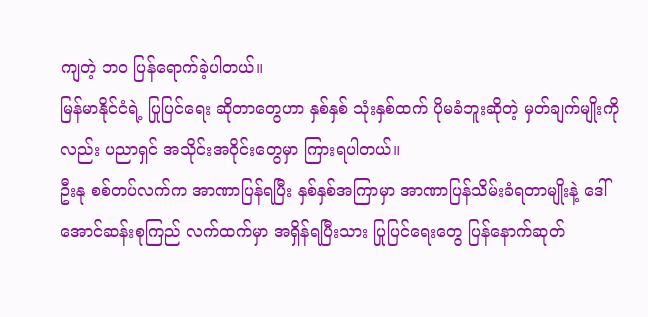ကျတဲ့ ဘဝ ပြန်ရောက်ခဲ့ပါတယ်။
မြန်မာနိုင်ငံရဲ့ ပြုပြင်ရေး ဆိုတာတွေဟာ နှစ်နှစ် သုံးနှစ်ထက် ပိုမခံဘူးဆိုတဲ့ မှတ်ချက်မျိုးကိုလည်း ပညာရှင် အသိုင်းအဝိုင်းတွေမှာ ကြားရပါတယ်။
ဦးနု စစ်တပ်လက်က အာဏာပြန်ရပြီး နှစ်နှစ်အကြာမှာ အာဏာပြန်သိမ်းခံရတာမျိုးနဲ့ ဒေါ်အောင်ဆန်းစုကြည် လက်ထက်မှာ အရှိန်ရပြီးသား ပြုပြင်ရေးတွေ ပြန်နောက်ဆုတ်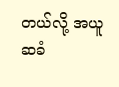တယ်လို့ အယူဆခံ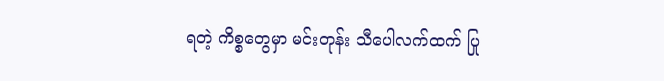ရတဲ့ ကိစ္စတွေမှာ မင်းတုန်း သီပေါလက်ထက် ပြု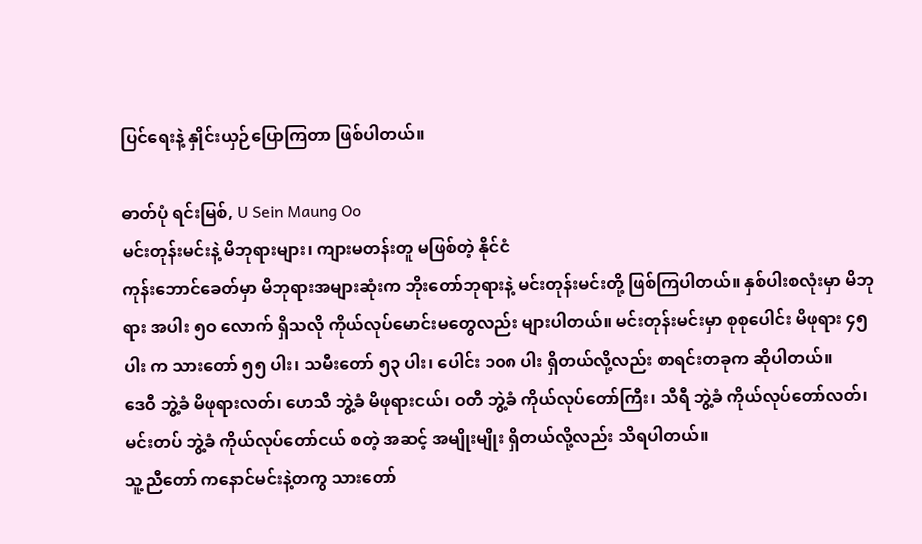ပြင်ရေးနဲ့ နှိုင်းယှဉ်ပြောကြတာ ဖြစ်ပါတယ်။

ဓာတ်ပုံ ရင်းမြစ်, U Sein Maung Oo
မင်းတုန်းမင်းနဲ့ မိဘုရားများ၊ ကျားမတန်းတူ မဖြစ်တဲ့ နိုင်ငံ
ကုန်းဘောင်ခေတ်မှာ မိဘုရားအများဆုံးက ဘိုးတော်ဘုရားနဲ့ မင်းတုန်းမင်းတို့ ဖြစ်ကြပါတယ်။ နှစ်ပါးစလုံးမှာ မိဘုရား အပါး ၅ဝ လောက် ရှိသလို ကိုယ်လုပ်မောင်းမတွေလည်း များပါတယ်။ မင်းတုန်းမင်းမှာ စုစုပေါင်း မိဖုရား ၄၅ ပါး က သားတော် ၅၅ ပါး၊ သမီးတော် ၅၃ ပါး၊ ပေါင်း ၁၀၈ ပါး ရှိတယ်လို့လည်း စာရင်းတခုက ဆိုပါတယ်။
ဒေဝီ ဘွဲ့ခံ မိဖုရားလတ်၊ ဟေသီ ဘွဲ့ခံ မိဖုရားငယ်၊ ဝတီ ဘွဲ့ခံ ကိုယ်လုပ်တော်ကြီး၊ သီရီ ဘွဲ့ခံ ကိုယ်လုပ်တော်လတ်၊ မင်းတပ် ဘွဲ့ခံ ကိုယ်လုပ်တော်ငယ် စတဲ့ အဆင့် အမျိုးမျိုး ရှိတယ်လို့လည်း သိရပါတယ်။
သူ့ညီတော် ကနောင်မင်းနဲ့တကွ သားတော်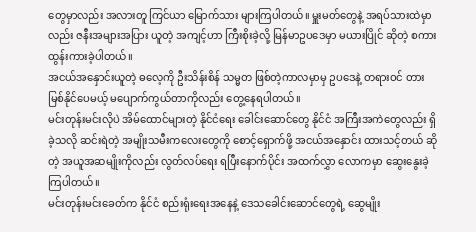တွေမှာလည်း အလားတူ ကြင်ယာ မြောက်သား များကြပါတယ်။ မှူးမတ်တွေနဲ့ အရပ်သားထဲမှာလည်း ဇနီးအများအပြား ယူတဲ့ အကျင့်ဟာ ကြီးစိုးခဲ့လို့ မြန်မာဥပဒေမှာ မယားပြိုင် ဆိုတဲ့ စကား ထွန်းကားခဲ့ပါတယ်။
အငယ်အနှောင်းယူတဲ့ ဓလေ့ကို ဦးသိန်းစိန် သမ္မတ ဖြစ်တဲ့ကာလမှာမှ ဥပဒေနဲ့ တရားဝင် တားမြစ်နိုင်ပေမယ့် မပျောက်ကွယ်တာကိုလည်း တွေ့နေရပါတယ်။
မင်းတုန်းမင်းလိုပဲ အိမ်ထောင်များတဲ့ နိုင်ငံရေး ခေါင်းဆောင်တွေ နိုင်ငံ အကြီးအကဲတွေလည်း ရှိခဲ့သလို ဆင်းရဲတဲ့ အမျိုးသမီးကလေးတွေကို စောင့်ရှောက်ဖို့ အငယ်အနှောင်း ထားသင့်တယ် ဆိုတဲ့ အယူအဆမျိုးကိုလည်း လွတ်လပ်ရေး ရပြီးနောက်ပိုင်း အထက်လွှာ လောကမှာ ဆွေးနွေးခဲ့ကြပါတယ်။
မင်းတုန်းမင်းခေတ်က နိုင်ငံ စည်းရုံးရေးအနေနဲ့ ဒေသခေါင်းဆောင်တွေရဲ့ ဆွေမျိုး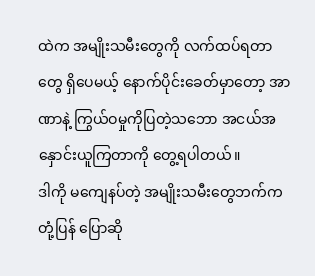ထဲက အမျိုးသမီးတွေကို လက်ထပ်ရတာတွေ ရှိပေမယ့် နောက်ပိုင်းခေတ်မှာတော့ အာဏာနဲ့ ကြွယ်ဝမှုကိုပြတဲ့သဘော အငယ်အနှောင်းယူကြတာကို တွေ့ရပါတယ်။
ဒါကို မကျေနပ်တဲ့ အမျိုးသမီးတွေဘက်က တုံ့ပြန် ပြောဆို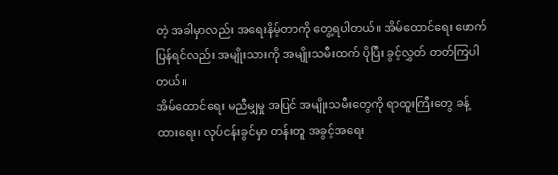တဲ့ အခါမှာလည်း အရေးနိမ့်တာကို တွေ့ရပါတယ်။ အိမ်ထောင်ရေး ဖောက်ပြန်ရင်လည်း အမျိုးသားကို အမျိုးသမီးထက် ပိုပြီး ခွင့်လွှတ် တတ်ကြပါတယ်။
အိမ်ထောင်ရေး မညီမျှမှု အပြင် အမျိုးသမီးတွေကို ရာထူးကြီးတွေ ခန့်ထားရေး၊ လုပ်ငန်းခွင်မှာ တန်းတူ အခွင့်အရေး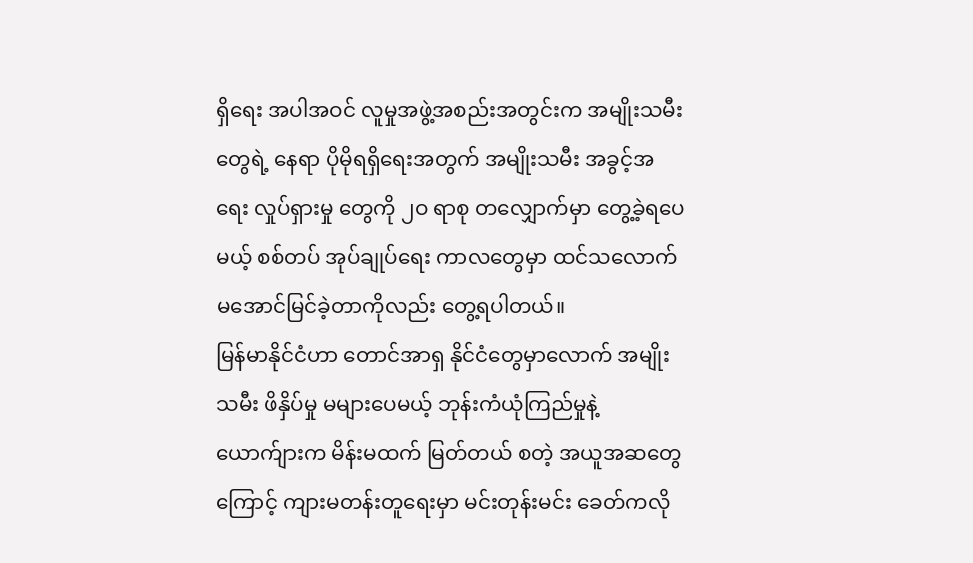ရှိရေး အပါအဝင် လူမှုအဖွဲ့အစည်းအတွင်းက အမျိုးသမီးတွေရဲ့ နေရာ ပိုမိုရရှိရေးအတွက် အမျိုးသမီး အခွင့်အရေး လှုပ်ရှားမှု တွေကို ၂ဝ ရာစု တလျှောက်မှာ တွေ့ခဲ့ရပေမယ့် စစ်တပ် အုပ်ချုပ်ရေး ကာလတွေမှာ ထင်သလောက် မအောင်မြင်ခဲ့တာကိုလည်း တွေ့ရပါတယ်။
မြန်မာနိုင်ငံဟာ တောင်အာရှ နိုင်ငံတွေမှာလောက် အမျိုးသမီး ဖိနှိပ်မှု မများပေမယ့် ဘုန်းကံယုံကြည်မှုနဲ့ ယောက်ျားက မိန်းမထက် မြတ်တယ် စတဲ့ အယူအဆတွေကြောင့် ကျားမတန်းတူရေးမှာ မင်းတုန်းမင်း ခေတ်ကလို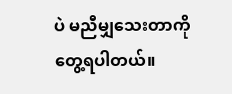ပဲ မညီမျှသေးတာကို တွေ့ရပါတယ်။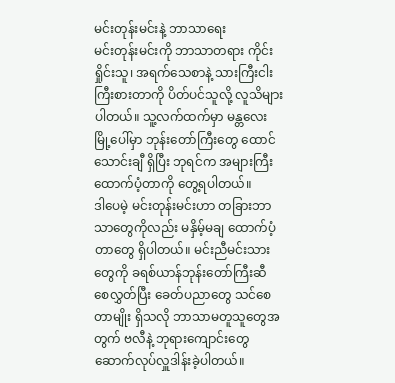မင်းတုန်းမင်းနဲ့ ဘာသာရေး
မင်းတုန်းမင်းကို ဘာသာတရား ကိုင်းရှိုင်းသူ၊ အရက်သေစာနဲ့ သားကြီးငါးကြီးစားတာကို ပိတ်ပင်သူလို့ လူသိများပါတယ်။ သူ့လက်ထက်မှာ မန္တလေး မြို့ပေါ်မှာ ဘုန်းတော်ကြီးတွေ ထောင်သောင်းချီ ရှိပြီး ဘုရင်က အများကြီး ထောက်ပံ့တာကို တွေ့ရပါတယ်။
ဒါပေမဲ့ မင်းတုန်းမင်းဟာ တခြားဘာသာတွေကိုလည်း မနှိမ့်မချ ထောက်ပံ့တာတွေ ရှိပါတယ်။ မင်းညီမင်းသားတွေကို ခရစ်ယာန်ဘုန်းတော်ကြီးဆီ စေလွှတ်ပြီး ခေတ်ပညာတွေ သင်စေတာမျိုး ရှိသလို ဘာသာမတူသူတွေအတွက် ဗလီနဲ့ ဘုရားကျောင်းတွေ ဆောက်လုပ်လှူဒါန်းခဲ့ပါတယ်။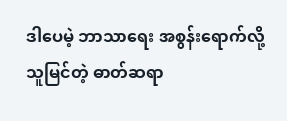ဒါပေမဲ့ ဘာသာရေး အစွန်းရောက်လို့ သူမြင်တဲ့ ဓာတ်ဆရာ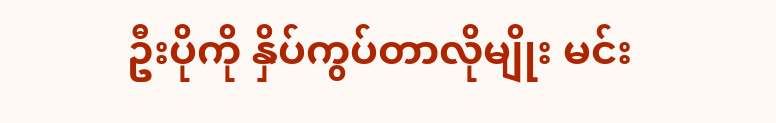ဦးပိုကို နှိပ်ကွပ်တာလိုမျိုး မင်း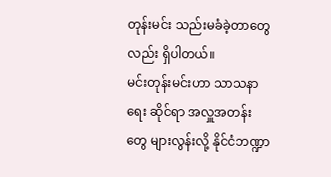တုန်းမင်း သည်းမခံခဲ့တာတွေလည်း ရှိပါတယ်။
မင်းတုန်းမင်းဟာ သာသနာရေး ဆိုင်ရာ အလှူအတန်းတွေ များလွန်းလို့ နိုင်ငံဘဏ္ဍာ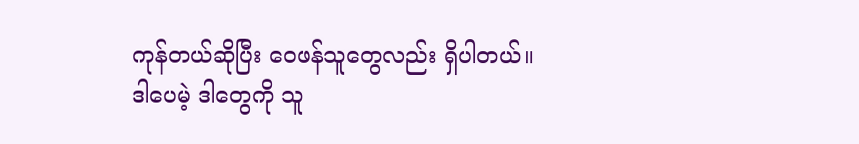ကုန်တယ်ဆိုပြီး ဝေဖန်သူတွေလည်း ရှိပါတယ်။
ဒါပေမဲ့ ဒါတွေကို သူ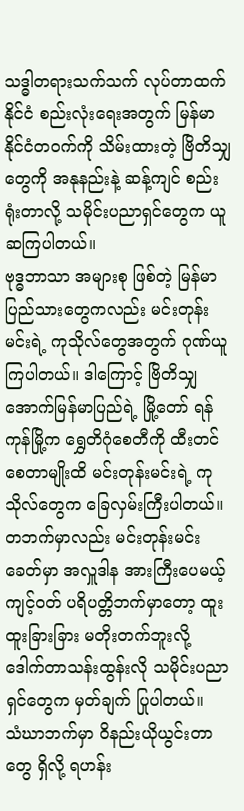သဒ္ဓါတရားသက်သက် လုပ်တာထက် နိုင်ငံ စည်းလုံးရေးအတွက် မြန်မာ နိုင်ငံတဝက်ကို သိမ်းထားတဲ့ ဗြိတိသျှတွေကို အနုနည်းနဲ့ ဆန့်ကျင် စည်းရုံးတာလို့ သမိုင်းပညာရှင်တွေက ယူဆကြပါတယ်။
ဗုဒ္ဓဘာသာ အများစု ဖြစ်တဲ့ မြန်မာပြည်သားတွေကလည်း မင်းတုန်းမင်းရဲ့ ကုသိုလ်တွေအတွက် ဂုဏ်ယူကြပါတယ်။ ဒါကြောင့် ဗြိတိသျှ အောက်မြန်မာပြည်ရဲ့ မြို့တော် ရန်ကုန်မြို့က ရွှေတိဂုံစေတီကို ထီးတင်စေတာမျိုးထိ မင်းတုန်းမင်းရဲ့ ကုသိုလ်တွေက ခြေလှမ်းကြီးပါတယ်။
တဘက်မှာလည်း မင်းတုန်းမင်းခေတ်မှာ အလှူဒါန အားကြီးပေမယ့် ကျင့်ဝတ် ပရိပတ္တိဘက်မှာတော့ ထူးထူးခြားခြား မတိုးတက်ဘူးလို့ ဒေါက်တာသန်းထွန်းလို သမိုင်းပညာရှင်တွေက မှတ်ချက် ပြုပါတယ်။
သံဃာဘက်မှာ ဝိနည်းယိုယွင်းတာတွေ ရှိလို့ ရဟန်း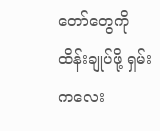တော်တွေကို ထိန်းချုပ်ဖို့ ရှမ်းကလေး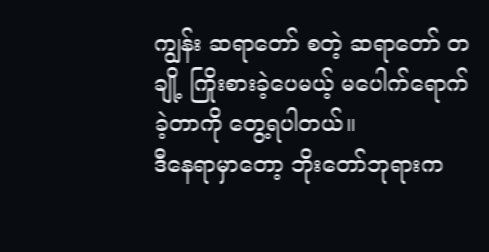ကျွန်း ဆရာတော် စတဲ့ ဆရာတော် တချို့ ကြိုးစားခဲ့ပေမယ့် မပေါက်ရောက်ခဲ့တာကို တွေ့ရပါတယ်။
ဒီနေရာမှာတော့ ဘိုးတော်ဘုရားက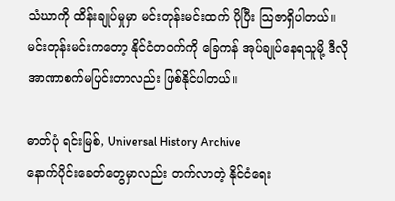သံဃာကို ထိန်းချုပ်မှုမှာ မင်းတုန်းမင်းထက် ပိုပြီး သြဇာရှိပါတယ်။
မင်းတုန်းမင်းကတော့ နိုင်ငံတဝက်ကို ခြေကန် အုပ်ချုပ်နေရသူမို့ ဒီလို အာဏာစက်မပြင်းတာလည်း ဖြစ်နိုင်ပါတယ်။

ဓာတ်ပုံ ရင်းမြစ်, Universal History Archive
နောက်ပိုင်းခေတ်တွေမှာလည်း တက်လာတဲ့ နိုင်ငံရေး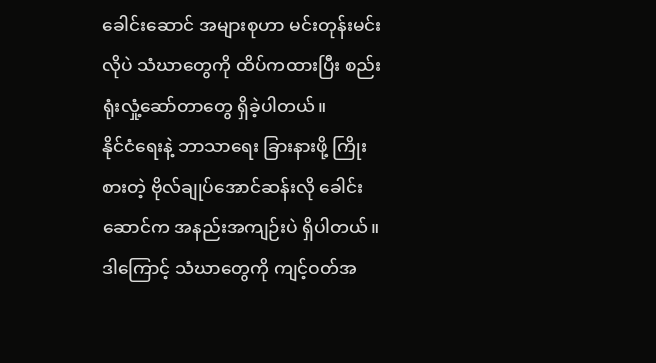ခေါင်းဆောင် အများစုဟာ မင်းတုန်းမင်းလိုပဲ သံဃာတွေကို ထိပ်ကထားပြီး စည်းရုံးလှုံ့ဆော်တာတွေ ရှိခဲ့ပါတယ်။
နိုင်ငံရေးနဲ့ ဘာသာရေး ခြားနားဖို့ ကြိုးစားတဲ့ ဗိုလ်ချုပ်အောင်ဆန်းလို ခေါင်းဆောင်က အနည်းအကျဉ်းပဲ ရှိပါတယ်။
ဒါကြောင့် သံဃာတွေကို ကျင့်ဝတ်အ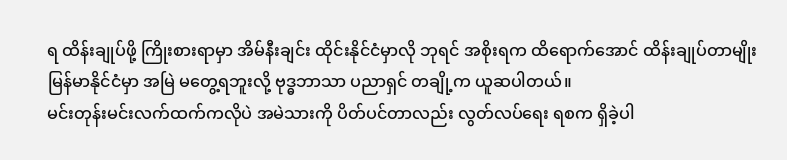ရ ထိန်းချုပ်ဖို့ ကြိုးစားရာမှာ အိမ်နီးချင်း ထိုင်းနိုင်ငံမှာလို ဘုရင် အစိုးရက ထိရောက်အောင် ထိန်းချုပ်တာမျိုး မြန်မာနိုင်ငံမှာ အမြဲ မတွေ့ရဘူးလို့ ဗုဒ္ဓဘာသာ ပညာရှင် တချို့က ယူဆပါတယ်။
မင်းတုန်းမင်းလက်ထက်ကလိုပဲ အမဲသားကို ပိတ်ပင်တာလည်း လွတ်လပ်ရေး ရစက ရှိခဲ့ပါ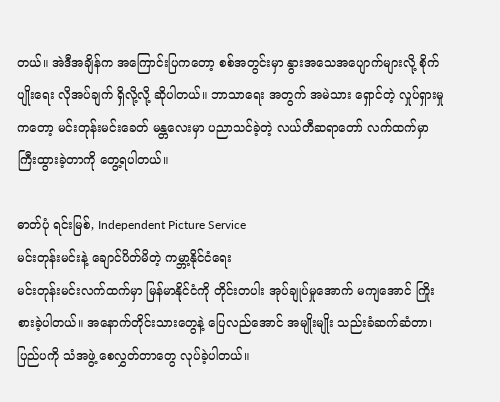တယ်။ အဲဒီအချိန်က အကြောင်းပြကတော့ စစ်အတွင်းမှာ နွားအသေအပျောက်များလို့ စိုက်ပျိုးရေး လိုအပ်ချက် ရှိလို့လို့ ဆိုပါတယ်။ ဘာသာရေး အတွက် အမဲသား ရှောင်တဲ့ လှုပ်ရှားမှုကတော့ မင်းတုန်းမင်းခေတ် မန္တလေးမှာ ပညာသင်ခဲ့တဲ့ လယ်တီဆရာတော် လက်ထက်မှာ ကြီးထွားခဲ့တာကို တွေ့ရပါတယ်။

ဓာတ်ပုံ ရင်းမြစ်, Independent Picture Service
မင်းတုန်းမင်းနဲ့ ချောင်ပိတ်မိတဲ့ ကမ္ဘာ့နိုင်ငံရေး
မင်းတုန်းမင်းလက်ထက်မှာ မြန်မာနိုင်ငံကို တိုင်းတပါး အုပ်ချုပ်မှုအောက် မကျအောင် ကြိုးစားခဲ့ပါတယ်။ အနောက်တိုင်းသားတွေနဲ့ ပြေလည်အောင် အမျိုးမျိုး သည်းခံဆက်ဆံတာ၊ ပြည်ပကို သံအဖွဲ့ စေလွှတ်တာတွေ လုပ်ခဲ့ပါတယ်။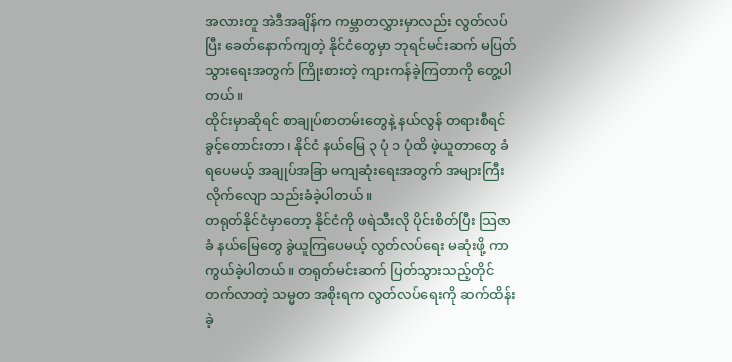အလားတူ အဲဒီအချိန်က ကမ္ဘာတလွှားမှာလည်း လွတ်လပ်ပြီး ခေတ်နောက်ကျတဲ့ နိုင်ငံတွေမှာ ဘုရင်မင်းဆက် မပြတ်သွားရေးအတွက် ကြိုးစားတဲ့ ကျားကန်ခဲ့ကြတာကို တွေ့ပါတယ်။
ထိုင်းမှာဆိုရင် စာချုပ်စာတမ်းတွေနဲ့ နယ်လွန် တရားစီရင်ခွင့်တောင်းတာ၊ နိုင်ငံ နယ်မြေ ၃ ပုံ ၁ ပုံထိ ဖဲ့ယူတာတွေ ခံရပေမယ့် အချုပ်အခြာ မကျဆုံးရေးအတွက် အများကြီး လိုက်လျော သည်းခံခဲ့ပါတယ်။
တရုတ်နိုင်ငံမှာတော့ နိုင်ငံကို ဖရဲသီးလို ပိုင်းစိတ်ပြီး သြဇာခံ နယ်မြေတွေ ခွဲယူကြပေမယ့် လွတ်လပ်ရေး မဆုံးဖို့ ကာကွယ်ခဲ့ပါတယ်။ တရုတ်မင်းဆက် ပြတ်သွားသည့်တိုင် တက်လာတဲ့ သမ္မတ အစိုးရက လွတ်လပ်ရေးကို ဆက်ထိန်းခဲ့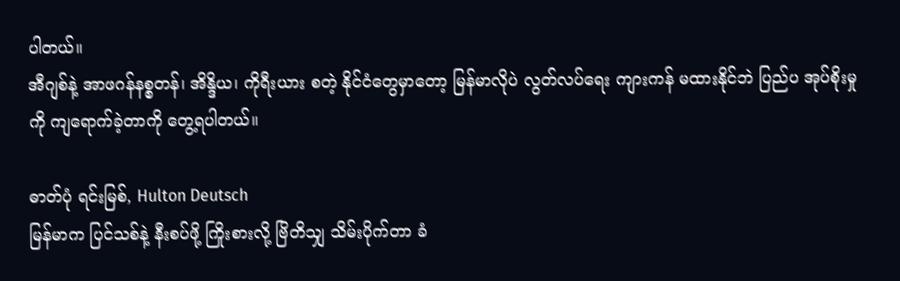ပါတယ်။
အီဂျစ်နဲ့ အာဖဂန်နစ္စတန်၊ အိန္ဒိယ၊ ကိုရီးယား စတဲ့ နိုင်ငံတွေမှာတော့ မြန်မာလိုပဲ လွတ်လပ်ရေး ကျားကန် မထားနိုင်ဘဲ ပြည်ပ အုပ်စိုးမှုကို ကျရောက်ခဲ့တာကို တွေ့ရပါတယ်။

ဓာတ်ပုံ ရင်းမြစ်, Hulton Deutsch
မြန်မာက ပြင်သစ်နဲ့ နီးစပ်ဖို့ ကြိုးစားလို့ ဗြိတိသျှ သိမ်းပိုက်တာ ခံ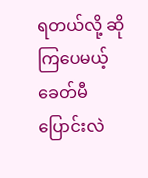ရတယ်လို့ ဆိုကြပေမယ့် ခေတ်မီပြောင်းလဲ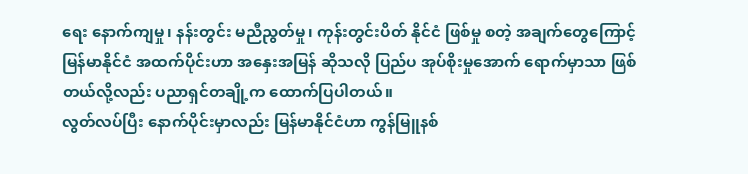ရေး နောက်ကျမှု၊ နန်းတွင်း မညီညွတ်မှု၊ ကုန်းတွင်းပိတ် နိုင်ငံ ဖြစ်မှု စတဲ့ အချက်တွေကြောင့် မြန်မာနိုင်ငံ အထက်ပိုင်းဟာ အနှေးအမြန် ဆိုသလို ပြည်ပ အုပ်စိုးမှုအောက် ရောက်မှာသာ ဖြစ်တယ်လို့လည်း ပညာရှင်တချို့က ထောက်ပြပါတယ်။
လွတ်လပ်ပြီး နောက်ပိုင်းမှာလည်း မြန်မာနိုင်ငံဟာ ကွန်မြူနစ်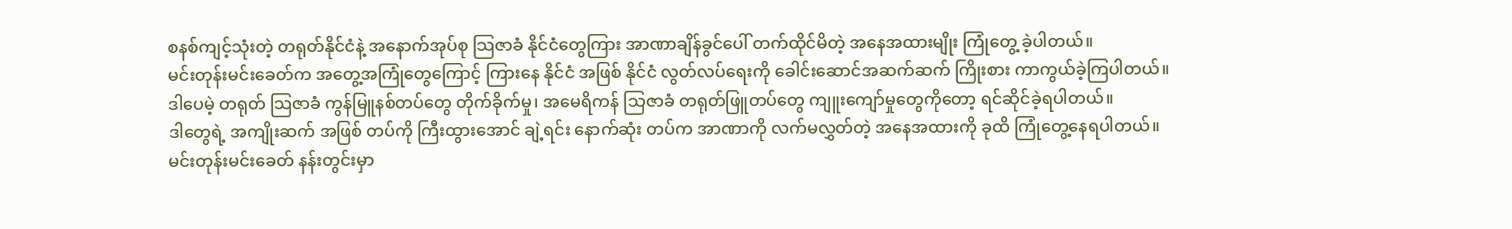စနစ်ကျင့်သုံးတဲ့ တရုတ်နိုင်ငံနဲ့ အနောက်အုပ်စု သြဇာခံ နိုင်ငံတွေကြား အာဏာချိန်ခွင်ပေါ် တက်ထိုင်မိတဲ့ အနေအထားမျိုး ကြုံတွေ့ ခဲ့ပါတယ်။
မင်းတုန်းမင်းခေတ်က အတွေ့အကြုံတွေကြောင့် ကြားနေ နိုင်ငံ အဖြစ် နိုင်ငံ လွတ်လပ်ရေးကို ခေါင်းဆောင်အဆက်ဆက် ကြိုးစား ကာကွယ်ခဲ့ကြပါတယ်။
ဒါပေမဲ့ တရုတ် သြဇာခံ ကွန်မြူနစ်တပ်တွေ တိုက်ခိုက်မှု၊ အမေရိကန် သြဇာခံ တရုတ်ဖြူတပ်တွေ ကျူးကျော်မှုတွေကိုတော့ ရင်ဆိုင်ခဲ့ရပါတယ်။
ဒါတွေရဲ့ အကျိုးဆက် အဖြစ် တပ်ကို ကြီးထွားအောင် ချဲ့ရင်း နောက်ဆုံး တပ်က အာဏာကို လက်မလွှတ်တဲ့ အနေအထားကို ခုထိ ကြုံတွေ့နေရပါတယ်။
မင်းတုန်းမင်းခေတ် နန်းတွင်းမှာ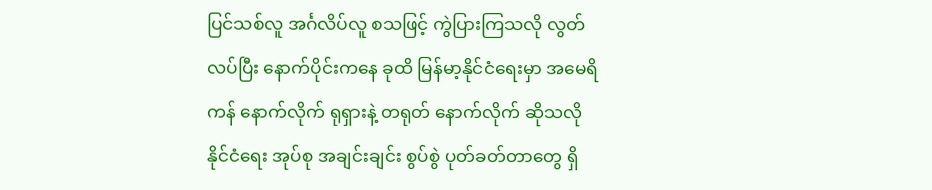ပြင်သစ်လူ အင်္ဂလိပ်လူ စသဖြင့် ကွဲပြားကြသလို လွတ်လပ်ပြီး နောက်ပိုင်းကနေ ခုထိ မြန်မာ့နိုင်ငံရေးမှာ အမေရိကန် နောက်လိုက် ရုရှားနဲ့ တရုတ် နောက်လိုက် ဆိုသလို နိုင်ငံရေး အုပ်စု အချင်းချင်း စွပ်စွဲ ပုတ်ခတ်တာတွေ ရှိ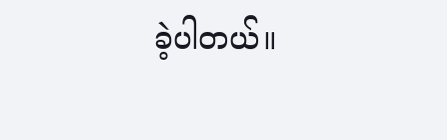ခဲ့ပါတယ်။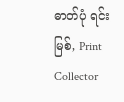ဓာတ်ပုံ ရင်းမြစ်, Print Collector